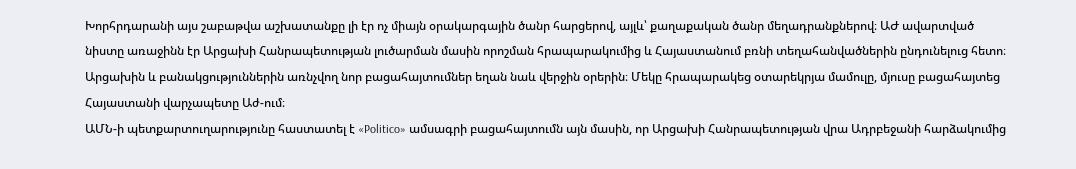Խորհրդարանի այս շաբաթվա աշխատանքը լի էր ոչ միայն օրակարգային ծանր հարցերով, այլև՝ քաղաքական ծանր մեղադրանքներով։ ԱԺ ավարտված նիստը առաջինն էր Արցախի Հանրապետության լուծարման մասին որոշման հրապարակումից և Հայաստանում բռնի տեղահանվածներին ընդունելուց հետո։ Արցախին և բանակցություններին առնչվող նոր բացահայտումներ եղան նաև վերջին օրերին։ Մեկը հրապարակեց օտարեկրյա մամուլը, մյուսը բացահայտեց Հայաստանի վարչապետը Աժ-ում։
ԱՄՆ-ի պետքարտուղարությունը հաստատել է «Politico» ամսագրի բացահայտումն այն մասին, որ Արցախի Հանրապետության վրա Ադրբեջանի հարձակումից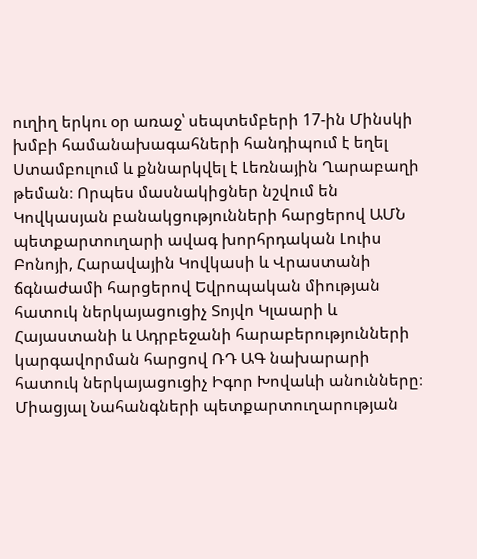ուղիղ երկու օր առաջ՝ սեպտեմբերի 17-ին Մինսկի խմբի համանախագահների հանդիպում է եղել Ստամբուլում և քննարկվել է Լեռնային Ղարաբաղի թեման։ Որպես մասնակիցներ նշվում են Կովկասյան բանակցությունների հարցերով ԱՄՆ պետքարտուղարի ավագ խորհրդական Լուիս Բոնոյի, Հարավային Կովկասի և Վրաստանի ճգնաժամի հարցերով Եվրոպական միության հատուկ ներկայացուցիչ Տոյվո Կլաարի և Հայաստանի և Ադրբեջանի հարաբերությունների կարգավորման հարցով ՌԴ ԱԳ նախարարի հատուկ ներկայացուցիչ Իգոր Խովաևի անունները։
Միացյալ Նահանգների պետքարտուղարության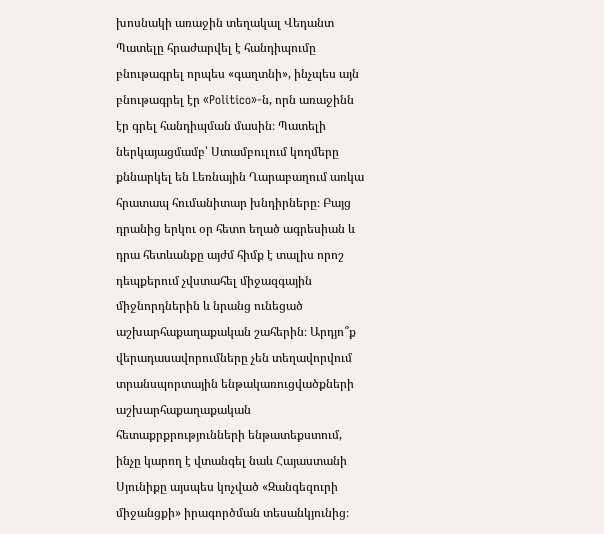խոսնակի առաջին տեղակալ Վեդանտ Պատելը հրաժարվել է հանդիպումը բնութագրել որպես «գաղտնի», ինչպես այն բնութագրել էր «Politico»-ն, որն առաջինն էր գրել հանդիպման մասին։ Պատելի ներկայացմամբ՝ Ստամբուլում կողմերը քննարկել են Լեռնային Ղարաբաղում առկա հրատապ հումանիտար խնդիրները։ Բայց դրանից երկու օր հետո եղած ագրեսիան և դրա հետևանքը այժմ հիմք է տալիս որոշ դեպքերում չվստահել միջազգային միջնորդներին և նրանց ունեցած աշխարհաքաղաքական շահերին։ Արդյո՞ք վերադասավորումները չեն տեղավորվում տրանսպորտային ենթակառուցվածքների աշխարհաքաղաքական հետաքրքրությունների ենթատեքստում, ինչը կարող է վտանգել նաև Հայաստանի Սյունիքը այսպես կոչված «Զանգեզուրի միջանցքի» իրագործման տեսանկյունից։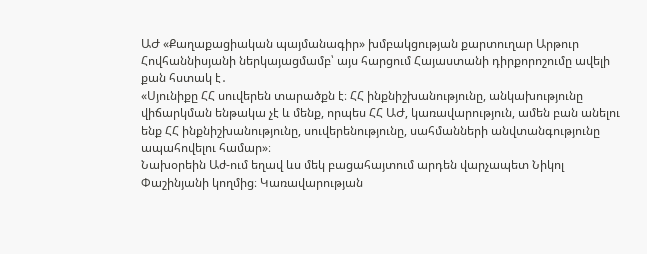ԱԺ «Քաղաքացիական պայմանագիր» խմբակցության քարտուղար Արթուր Հովհաննիսյանի ներկայացմամբ՝ այս հարցում Հայաստանի դիրքորոշումը ավելի քան հստակ է․
«Սյունիքը ՀՀ սուվերեն տարածքն է։ ՀՀ ինքնիշխանությունը, անկախությունը վիճարկման ենթակա չէ և մենք, որպես ՀՀ ԱԺ, կառավարություն, ամեն բան անելու ենք ՀՀ ինքնիշխանությունը, սուվերենությունը, սահմանների անվտանգությունը ապահովելու համար»։
Նախօրեին Աժ-ում եղավ ևս մեկ բացահայտում արդեն վարչապետ Նիկոլ Փաշինյանի կողմից։ Կառավարության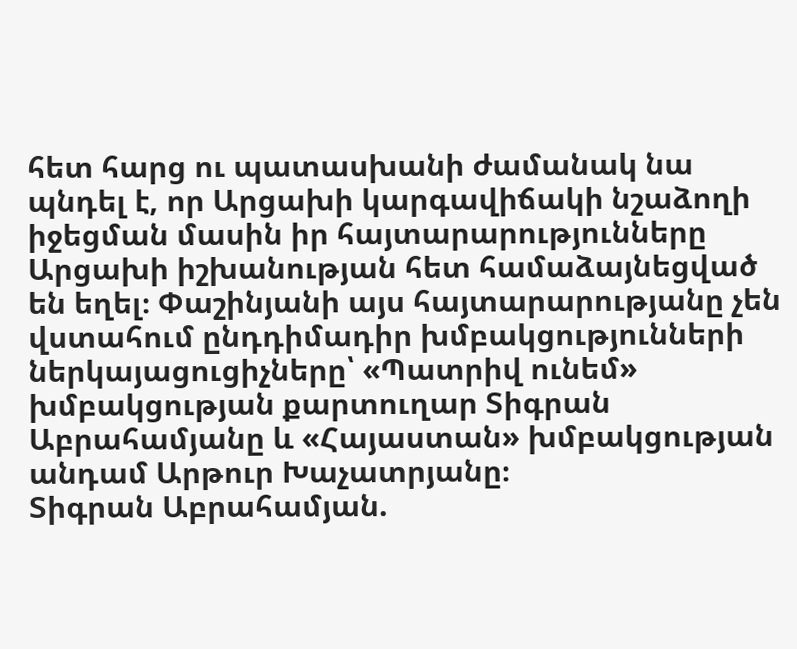հետ հարց ու պատասխանի ժամանակ նա պնդել է, որ Արցախի կարգավիճակի նշաձողի իջեցման մասին իր հայտարարությունները Արցախի իշխանության հետ համաձայնեցված են եղել։ Փաշինյանի այս հայտարարությանը չեն վստահում ընդդիմադիր խմբակցությունների ներկայացուցիչները՝ «Պատրիվ ունեմ» խմբակցության քարտուղար Տիգրան Աբրահամյանը և «Հայաստան» խմբակցության անդամ Արթուր Խաչատրյանը։
Տիգրան Աբրահամյան.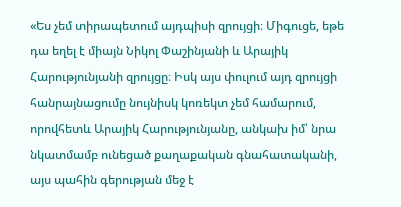«Ես չեմ տիրապետում այդպիսի զրույցի։ Միգուցե, եթե դա եղել է միայն Նիկոլ Փաշինյանի և Արայիկ Հարությունյանի զրույցը։ Իսկ այս փուլում այդ զրույցի հանրայնացումը նույնիսկ կոռեկտ չեմ համարում, որովհետև Արայիկ Հարությունյանը, անկախ իմ՝ նրա նկատմամբ ունեցած քաղաքական գնահատականի, այս պահին գերության մեջ է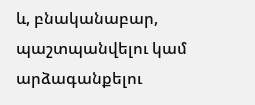և, բնականաբար, պաշտպանվելու կամ արձագանքելու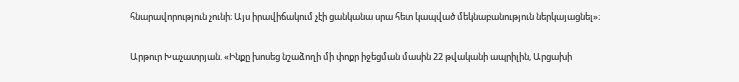հնարավորություն չունի։ Այս իրավիճակում չէի ցանկանա սրա հետ կապված մեկնաբանություն ներկայացնել»։

Արթուր Խաչատրյան. «Ինքը խոսեց նշաձողի մի փոքր իջեցման մասին 22 թվականի ապրիլին, Արցախի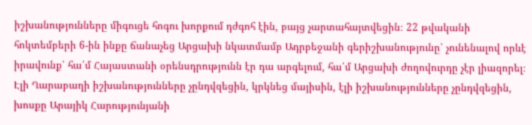իշխանությունները միգուցե հոգու խորքում դժգոհ էին, բայց չարտահայտվեցին։ 22 թվականի հոկտեմբերի 6-ին ինքը ճանաչեց Արցախի նկատմամբ Ադրբեջանի գերիշխանությունը՝ չունենալով որևէ իրավունք՝ հա՛մ Հայաստանի օրենսդրությունն էր դա արգելում, հա՛մ Արցախի ժողովուրդը չէր լիազորել։ Էլի Ղարաբաղի իշխանությունները չընդվզեցին, կրկնեց մայիսին, էլի իշխանությունները չընդվզեցին, խոսքը Արայիկ Հարությունյանի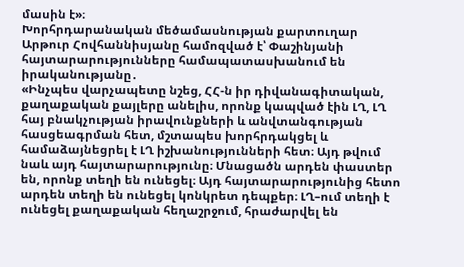մասին է»։
Խորհրդարանական մեծամասնության քարտուղար Արթուր Հովհաննիսյանը համոզված է՝ Փաշինյանի հայտարարությունները համապատասխանում են իրականությանը․
«Ինչպես վարչապետը նշեց, ՀՀ-ն իր դիվանագիտական, քաղաքական քայլերը անելիս, որոնք կապված էին ԼՂ, ԼՂ հայ բնակչության իրավունքների և անվտանգության հասցեագրման հետ, մշտապես խորհրդակցել և համաձայնեցրել է ԼՂ իշխանությունների հետ։ Այդ թվում նաև այդ հայտարարությունը։ Մնացածն արդեն փաստեր են, որոնք տեղի են ունեցել։ Այդ հայտարարությունից հետո արդեն տեղի են ունեցել կոնկրետ դեպքեր։ ԼՂ–ում տեղի է ունեցել քաղաքական հեղաշրջում, հրաժարվել են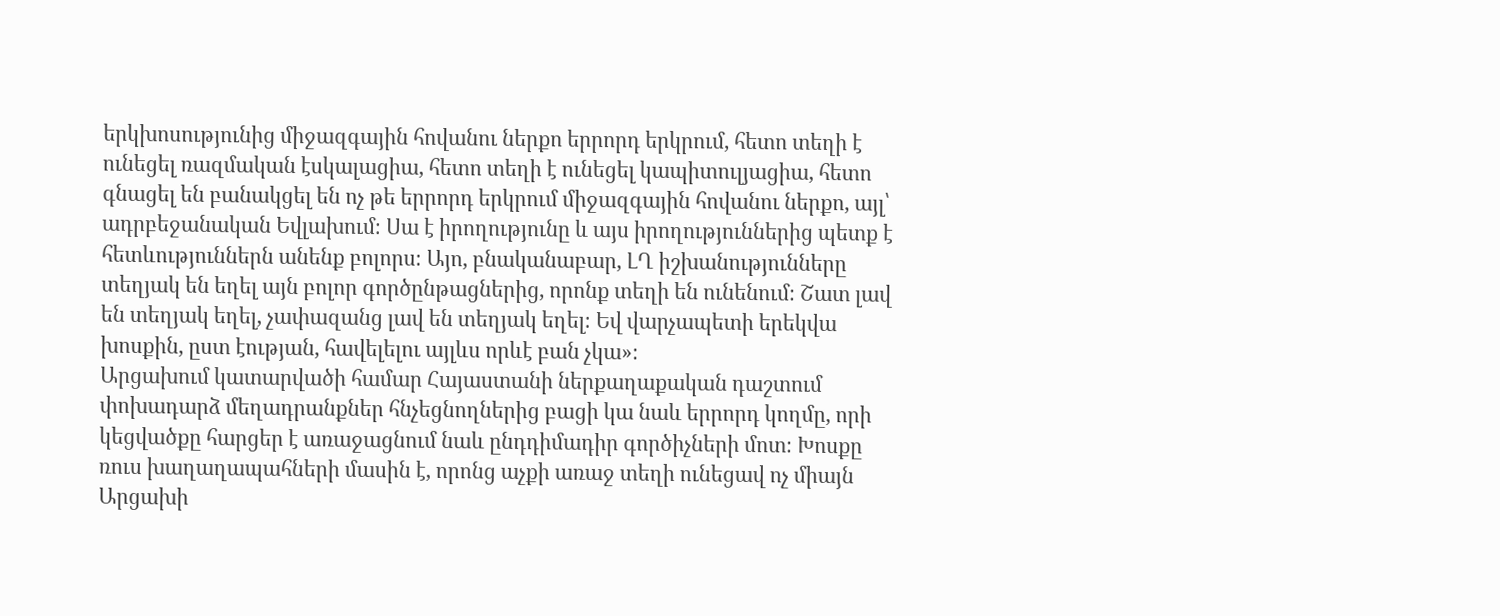երկխոսությունից միջազգային հովանու ներքո երրորդ երկրում, հետո տեղի է ունեցել ռազմական էսկալացիա, հետո տեղի է ունեցել կապիտուլյացիա, հետո գնացել են բանակցել են ոչ թե երրորդ երկրում միջազգային հովանու ներքո, այլ՝ ադրբեջանական Եվլախում։ Սա է իրողությունը և այս իրողություններից պետք է հետևություններն անենք բոլորս։ Այո, բնականաբար, ԼՂ իշխանությունները տեղյակ են եղել այն բոլոր գործընթացներից, որոնք տեղի են ունենում։ Շատ լավ են տեղյակ եղել, չափազանց լավ են տեղյակ եղել։ Եվ վարչապետի երեկվա խոսքին, ըստ էության, հավելելու այլևս որևէ բան չկա»։
Արցախում կատարվածի համար Հայաստանի ներքաղաքական դաշտում փոխադարձ մեղադրանքներ հնչեցնողներից բացի կա նաև երրորդ կողմը, որի կեցվածքը հարցեր է առաջացնում նաև ընդդիմադիր գործիչների մոտ։ Խոսքը ռուս խաղաղապահների մասին է, որոնց աչքի առաջ տեղի ունեցավ ոչ միայն Արցախի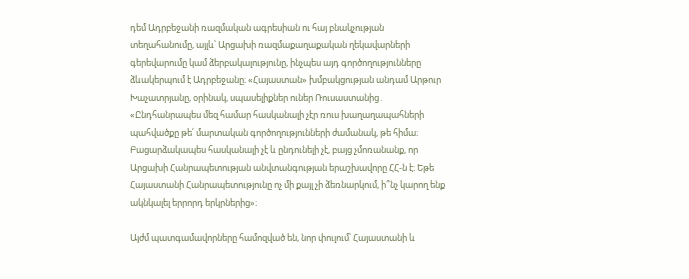դեմ Ադրբեջանի ռազմական ագրեսիան ու հայ բնակչության տեղահանումը, այլև՝ Արցախի ռազմաքաղաքական ղեկավարների գերեվարումը կամ ձերբակալությունը, ինչպես այդ գործողությունները ձևակերպում է Ադրբեջանը։ «Հայաստան» խմբակցության անդամ Արթուր Խաչատրյանը, օրինակ, սպասելիքներ ուներ Ռուսաստանից․
«Ընդհանրապես մեզ համար հասկանալի չէր ռուս խաղաղապահների պահվածքը թե՛ մարտական գործողությունների ժամանակ, թե հիմա։ Բացարձակապես հասկանալի չէ և ընդունելի չէ, բայց չմոռանանք, որ Արցախի Հանրապետության անվտանգության երաշխավորը ՀՀ-ն է։ Եթե Հայաստանի Հանրապետությունը ոչ մի քայլ չի ձեռնարկում, ի՞նչ կարող ենք ակնկալել երրորդ երկրներից»։

Այժմ պատգամավորները համոզված են, նոր փուլում՝ Հայաստանի և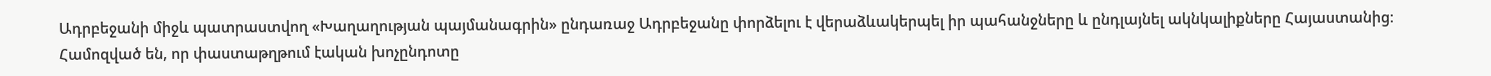Ադրբեջանի միջև պատրաստվող «Խաղաղության պայմանագրին» ընդառաջ Ադրբեջանը փորձելու է վերաձևակերպել իր պահանջները և ընդլայնել ակնկալիքները Հայաստանից։ Համոզված են, որ փաստաթղթում էական խոչընդոտը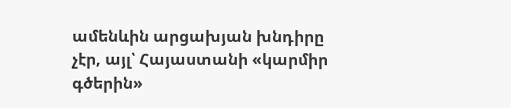ամենևին արցախյան խնդիրը չէր, այլ՝ Հայաստանի «կարմիր գծերին»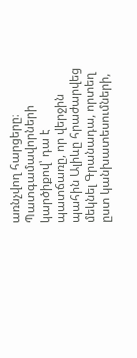առնչվող հարցերը։ Պատգամավորների կարծիքով՝ դա է պատճառը, որ վերջին պահին Ալիևը հրաժարվեց մեկնել Գրանադա, որտեղ ըստ կանխատեսումների,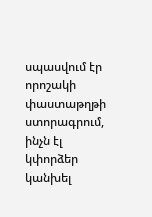սպասվում էր որոշակի փաստաթղթի ստորագրում, ինչն էլ կփորձեր կանխել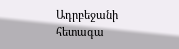Ադրբեջանի հետագա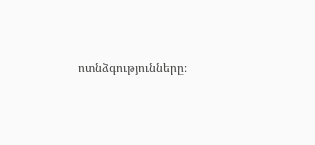ոտնձգությունները։